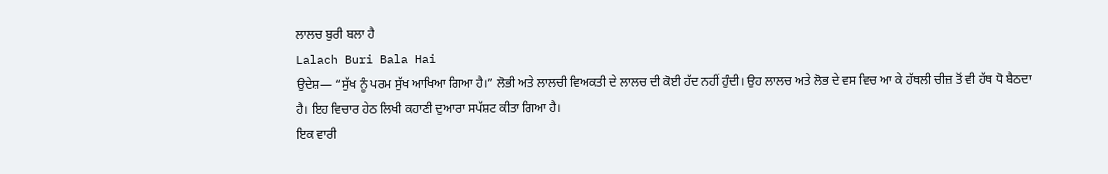ਲਾਲਚ ਬੁਰੀ ਬਲਾ ਹੈ
Lalach Buri Bala Hai
ਉਦੇਸ਼— “ਸੁੱਖ ਨੂੰ ਪਰਮ ਸੁੱਖ ਆਖਿਆ ਗਿਆ ਹੈ।” ਲੋਭੀ ਅਤੇ ਲਾਲਚੀ ਵਿਅਕਤੀ ਦੇ ਲਾਲਚ ਦੀ ਕੋਈ ਹੱਦ ਨਹੀਂ ਹੁੰਦੀ। ਉਹ ਲਾਲਚ ਅਤੇ ਲੋਭ ਦੇ ਵਸ ਵਿਚ ਆ ਕੇ ਹੱਥਲੀ ਚੀਜ਼ ਤੋਂ ਵੀ ਹੱਥ ਧੋ ਬੈਠਦਾ ਹੈ। ਇਹ ਵਿਚਾਰ ਹੇਠ ਲਿਖੀ ਕਹਾਣੀ ਦੁਆਰਾ ਸਪੱਸ਼ਟ ਕੀਤਾ ਗਿਆ ਹੈ।
ਇਕ ਵਾਰੀ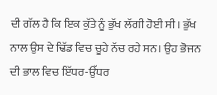ਦੀ ਗੱਲ ਹੈ ਕਿ ਇਕ ਕੁੱਤੇ ਨੂੰ ਭੁੱਖ ਲੱਗੀ ਹੋਈ ਸੀ। ਭੁੱਖ ਨਾਲ ਉਸ ਦੇ ਢਿੱਡ ਵਿਚ ਚੂਹੇ ਨੱਚ ਰਹੇ ਸਨ। ਉਹ ਭੋਜਨ ਦੀ ਭਾਲ ਵਿਚ ਇੱਧਰ-ਉੱਧਰ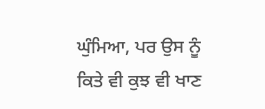ਘੁੰਮਿਆ, ਪਰ ਉਸ ਨੂੰ ਕਿਤੇ ਵੀ ਕੁਝ ਵੀ ਖਾਣ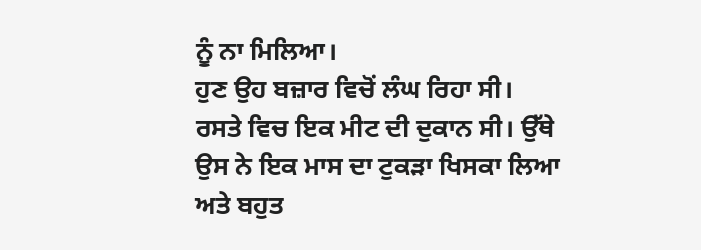ਨੂੰ ਨਾ ਮਿਲਿਆ।
ਹੁਣ ਉਹ ਬਜ਼ਾਰ ਵਿਚੋਂ ਲੰਘ ਰਿਹਾ ਸੀ। ਰਸਤੇ ਵਿਚ ਇਕ ਮੀਟ ਦੀ ਦੁਕਾਨ ਸੀ। ਉੱਥੇ ਉਸ ਨੇ ਇਕ ਮਾਸ ਦਾ ਟੁਕੜਾ ਖਿਸਕਾ ਲਿਆ ਅਤੇ ਬਹੁਤ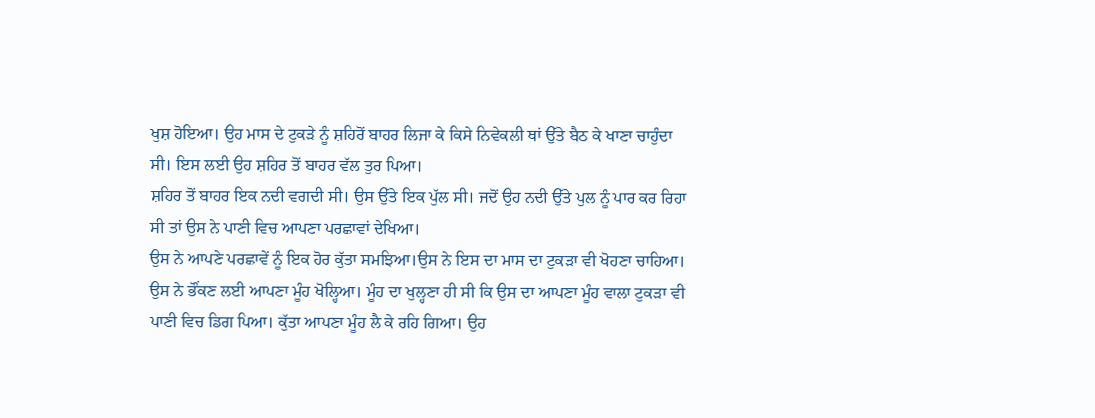ਖੁਸ਼ ਹੋਇਆ। ਉਹ ਮਾਸ ਦੇ ਟੁਕੜੇ ਨੂੰ ਸ਼ਹਿਰੋਂ ਬਾਹਰ ਲਿਜਾ ਕੇ ਕਿਸੇ ਨਿਵੇਕਲੀ ਥਾਂ ਉੱਤੇ ਬੈਠ ਕੇ ਖਾਣਾ ਚਾਹੁੰਦਾ ਸੀ। ਇਸ ਲਈ ਉਹ ਸ਼ਹਿਰ ਤੋਂ ਬਾਹਰ ਵੱਲ ਤੁਰ ਪਿਆ।
ਸ਼ਹਿਰ ਤੋਂ ਬਾਹਰ ਇਕ ਨਦੀ ਵਗਦੀ ਸੀ। ਉਸ ਉੱਤੇ ਇਕ ਪੁੱਲ ਸੀ। ਜਦੋਂ ਉਹ ਨਦੀ ਉੱਤੇ ਪੁਲ ਨੂੰ ਪਾਰ ਕਰ ਰਿਹਾ ਸੀ ਤਾਂ ਉਸ ਨੇ ਪਾਣੀ ਵਿਚ ਆਪਣਾ ਪਰਛਾਵਾਂ ਦੇਖਿਆ।
ਉਸ ਨੇ ਆਪਣੇ ਪਰਛਾਵੇਂ ਨੂੰ ਇਕ ਹੋਰ ਕੁੱਤਾ ਸਮਝਿਆ।ਉਸ ਨੇ ਇਸ ਦਾ ਮਾਸ ਦਾ ਟੁਕੜਾ ਵੀ ਖੋਹਣਾ ਚਾਹਿਆ। ਉਸ ਨੇ ਭੌਂਕਣ ਲਈ ਆਪਣਾ ਮੂੰਹ ਖੋਲ੍ਹਿਆ। ਮੂੰਹ ਦਾ ਖੁਲ੍ਹਣਾ ਹੀ ਸੀ ਕਿ ਉਸ ਦਾ ਆਪਣਾ ਮੂੰਹ ਵਾਲਾ ਟੁਕੜਾ ਵੀ ਪਾਣੀ ਵਿਚ ਡਿਗ ਪਿਆ। ਕੁੱਤਾ ਆਪਣਾ ਮੂੰਹ ਲੈ ਕੇ ਰਹਿ ਗਿਆ। ਉਹ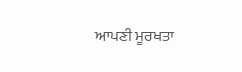ਆਪਣੀ ਮੂਰਖਤਾ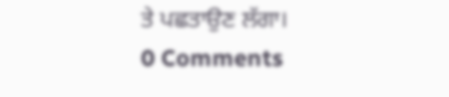ਤੇ ਪਛਤਾਉਣ ਲੱਗਾ।
0 Comments